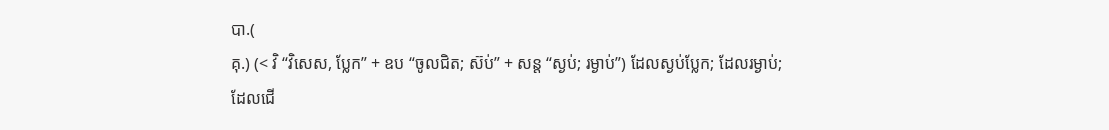បា.(
គុ.) (< វិ “វិសេស, ប្លែក” + ឧប “ចូលជិត; ស៊ប់” + សន្ត “ស្ងប់; រម្ងាប់”) ដែលស្ងប់ប្លែក; ដែលរម្ងាប់; ដែលជើ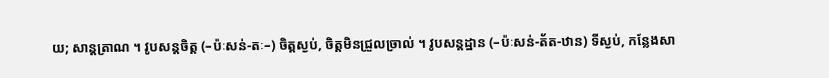យ; សាន្តត្រាណ ។ វូបសន្តចិត្ត (–ប៉ៈសន់-តៈ–) ចិត្តស្ងប់, ចិត្តមិនជ្រួលច្រាល់ ។ វូបសន្តដ្ឋាន (–ប៉ៈសន់-ត័ត-ឋាន) ទីស្ងប់, កន្លែងសា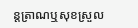ន្តត្រាណឬសុខស្រួល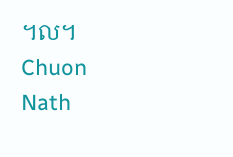។ល។
Chuon Nath